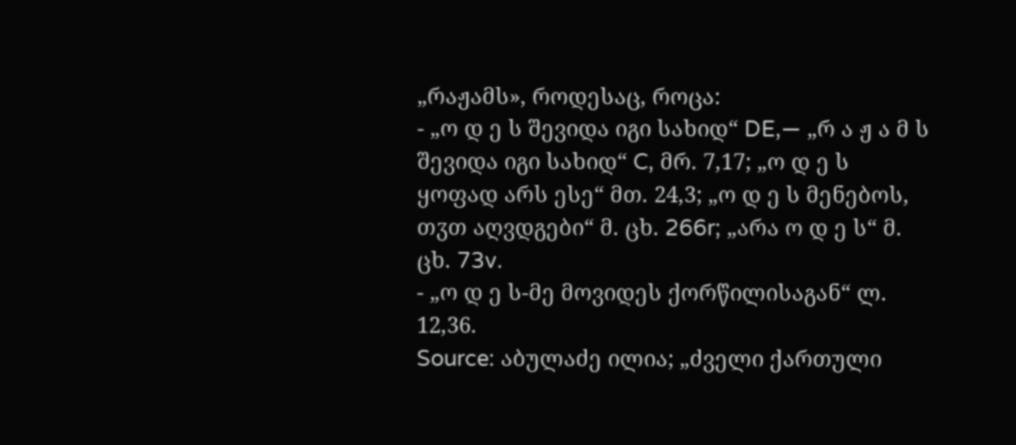„რაჟამს», როდესაც, როცა:
- „ო დ ე ს შევიდა იგი სახიდ“ DE,― „რ ა ჟ ა მ ს შევიდა იგი სახიდ“ C, მრ. 7,17; „ო დ ე ს ყოფად არს ესე“ მთ. 24,3; „ო დ ე ს მენებოს, თჳთ აღვდგები“ მ. ცხ. 266r; „არა ო დ ე ს“ მ. ცხ. 73v.
- „ო დ ე ს-მე მოვიდეს ქორწილისაგან“ ლ. 12,36.
Source: აბულაძე ილია; „ძველი ქართული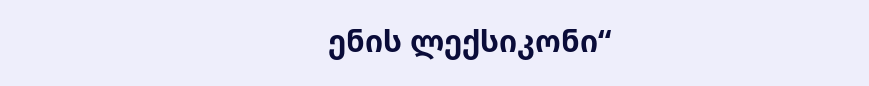ენის ლექსიკონი“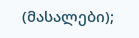(მასალები);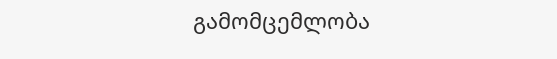გამომცემლობა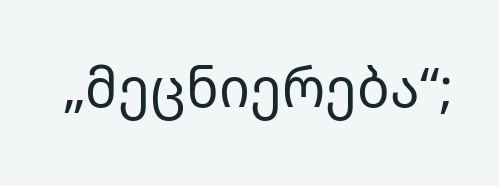„მეცნიერება“;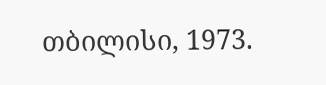თბილისი, 1973.